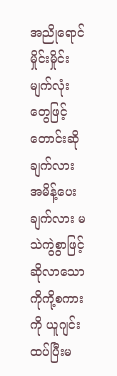အညိုရောင်မှိုင်းမှိုင်းမျက်လုံးတွေဖြင့် တောင်းဆိုချက်လား အမိန့်ပေးချက်လား မသဲကွဲစွာဖြင့် ဆိုလာသောကိုကို့စကားကို ယူဂျင်းထပ်ပြီးမ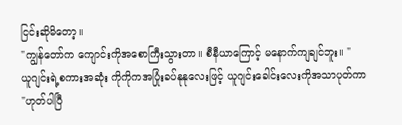ငြင်းဆိုမိတော့။
"ကျွန်တော်က ကျောင်းကိုအစောကြီးသွားတာ။ စီနီယာကြောင့် မနောက်ကျချင်ဘူး။ "
ယူဂျင်းရဲ့စကားအဆုံး ကိုကိုကအပြုံးခပ်နုနုလေးဖြင့် ယူဂျင်းခေါင်းလေးကိုအသာပုတ်ကာ
"ဟုတ်ပါပြီ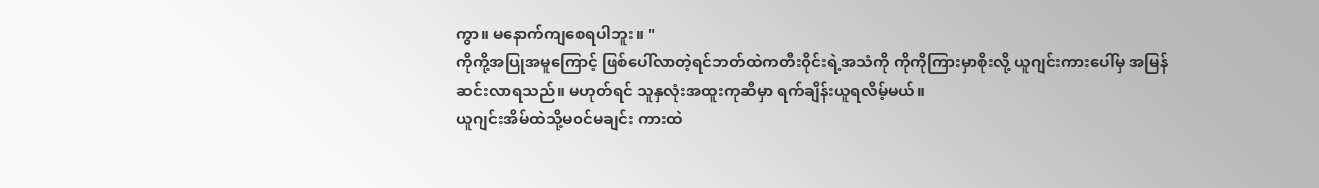ကွာ။ မနောက်ကျစေရပါဘူး။ "
ကိုကို့အပြုအမူကြောင့် ဖြစ်ပေါ်လာတဲ့ရင်ဘတ်ထဲကတီး၀ိုင်းရဲ့အသံကို ကိုကိုကြားမှာစိုးလို့ ယူဂျင်းကားပေါ်မှ အမြန်ဆင်းလာရသည်။ မဟုတ်ရင် သူနှလုံးအထူးကုဆီမှာ ရက်ချိန်းယူရလိမ့်မယ်။
ယူဂျင်းအိမ်ထဲသို့မ၀င်မချင်း ကားထဲ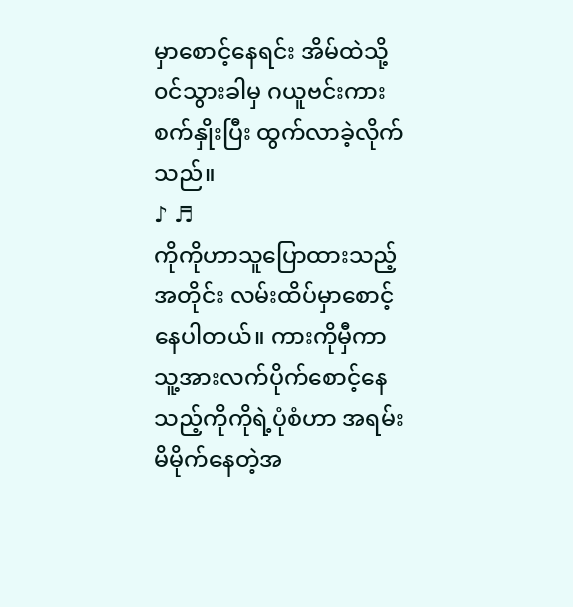မှာစောင့်နေရင်း အိမ်ထဲသို့၀င်သွားခါမှ ဂယူဗင်းကားစက်နှိုးပြီး ထွက်လာခဲ့လိုက်သည်။
♪ ♬
ကိုကိုဟာသူပြောထားသည့်အတိုင်း လမ်းထိပ်မှာစောင့်နေပါတယ်။ ကားကိုမှီကာ သူ့အားလက်ပိုက်စောင့်နေသည့်ကိုကိုရဲ့ပုံစံဟာ အရမ်းမိမိုက်နေတဲ့အ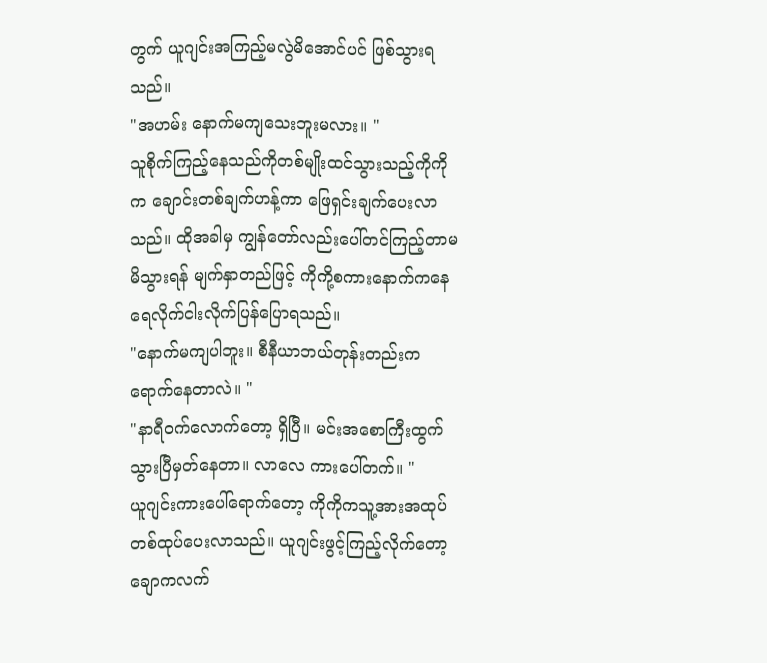တွက် ယူဂျင်းအကြည့်မလွဲမိအောင်ပင် ဖြစ်သွားရသည်။
"အဟမ်း နောက်မကျသေးဘူးမလား။ "
သူစိုက်ကြည့်နေသည်ကိုတစ်မျိုးထင်သွားသည့်ကိုကိုက ချောင်းတစ်ချက်ဟန့်ကာ ဖြေရှင်းချက်ပေးလာသည်။ ထိုအခါမှ ကျွန်တော်လည်းပေါ်တင်ကြည့်တာမမိသွားရန် မျက်နှာတည်ဖြင့် ကိုကို့စကားနောက်ကနေ ရေလိုက်ငါးလိုက်ပြန်ပြောရသည်။
"နောက်မကျပါဘူး။ စီနီယာဘယ်တုန်းတည်းကရောက်နေတာလဲ။ "
"နာရီ၀က်လောက်တော့ ရှိပြီ။ မင်းအစောကြီးထွက်သွားပြီမှတ်နေတာ။ လာလေ ကားပေါ်တက်။ "
ယူဂျင်းကားပေါ်ရောက်တော့ ကိုကိုကသူ့အားအထုပ်တစ်ထုပ်ပေးလာသည်။ ယူဂျင်းဖွင့်ကြည့်လိုက်တော့ ချောကလက်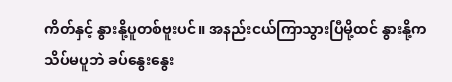ကိတ်နှင့် နွားနို့ပူတစ်ဗူးပင်။ အနည်းငယ်ကြာသွားပြီမို့ထင် နွားနို့ကသိပ်မပူဘဲ ခပ်နွေးနွေး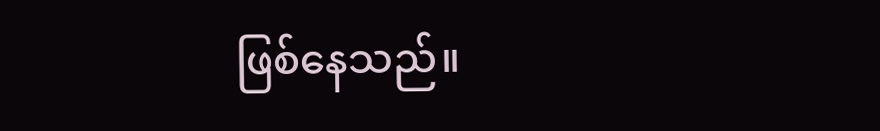ဖြစ်နေသည်။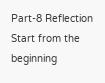Part-8 Reflection
Start from the beginning